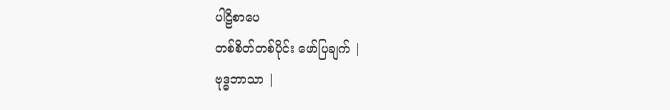ပါဠိစာပေ
တစ်စိတ်တစ်ပိုင်း ဖော်ပြချက် |
ဗုဒ္ဓဘာသာ |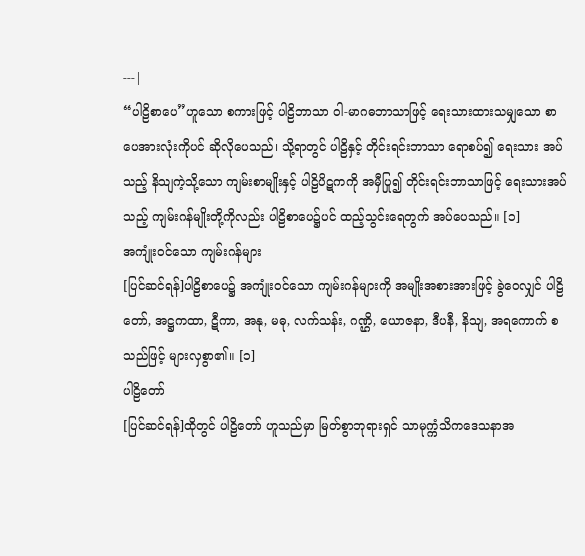---|
“ပါဠိစာပေ”ဟူသော စကားဖြင့် ပါဠိဘာသာ ဝါ-မာဂဓဘာသာဖြင့် ရေးသားထားသမျှသော စာပေအားလုံးကိုပင် ဆိုလိုပေသည်၊ သို့ရာတွင် ပါဠိနှင့် တိုင်းရင်းဘာသာ ရောစပ်၍ ရေးသား အပ်သည့် နိသျကဲ့သို့သော ကျမ်းစာမျိုးနှင့် ပါဠိပိဋကကို အမှီပြု၍ တိုင်းရင်းဘာသာဖြင့် ရေးသားအပ်သည့် ကျမ်းဂန်မျိုးတို့ကိုလည်း ပါဠိစာပေ၌ပင် ထည့်သွင်းရေတွက် အပ်ပေသည်။ [၁]
အကျုံးဝင်သော ကျမ်းဂန်များ
[ပြင်ဆင်ရန်]ပါဠိစာပေ၌ အကျုံးဝင်သော ကျမ်းဂန်များကို အမျိုးအစားအားဖြင့် ခွဲဝေလျှင် ပါဠိတော်, အဋ္ဌကထာ, ဋီကာ, အနု, မဓု, လက်သန်း, ဂဏ္ဌိ, ယောဇနာ, ဒီပနီ, နိသျ, အရကောက် စသည်ဖြင့် များလှစွာ၏။ [၁]
ပါဠိတော်
[ပြင်ဆင်ရန်]ထိုတွင် ပါဠိတော် ဟူသည်မှာ မြတ်စွာဘုရားရှင် သာမုက္ကံသိကဒေသနာအ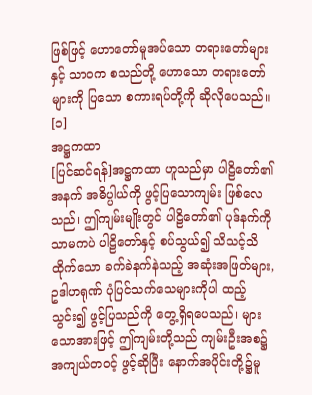ဖြစ်ဖြင့် ဟောတော်မူအပ်သော တရားတော်များနှင့် သာဝက စသည်တို့ ဟောသော တရားတော်များကို ပြသော စကားရပ်တို့ကို ဆိုလိုပေသည်။ [၁]
အဋ္ဌကထာ
[ပြင်ဆင်ရန်]အဋ္ဌကထာ ဟူသည်မှာ ပါဠိတော်၏ အနက် အဓိပ္ပါယ်ကို ဖွင့်ပြသောကျမ်း ဖြစ်လေသည်၊ ဤကျမ်းမျိုးတွင် ပါဠိတော်၏ ပုဒ်နက်ကိုသာမကပဲ ပါဠိတော်နှင့် စပ်သွယ်၍ သိသင့်သိထိုက်သော ခက်ခဲနက်နဲသည့် အဆုံးအဖြတ်များ, ဥဒါဟရုဏ် ပုံပြင်သက်သေများကိုပါ ထည့်သွင်း၍ ဖွင့်ပြသည်ကို တွေ့ရှိရပေသည်၊ များသောအားဖြင့် ဤကျမ်းတို့သည် ကျမ်းဦးအစ၌ အကျယ်တဝင့် ဖွင့်ဆိုပြီး နောက်အပိုင်းတို့၌မူ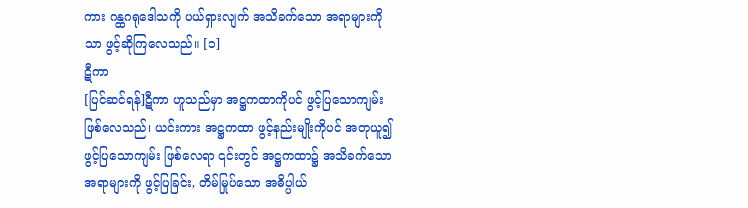ကား ဂန္ထဂရုဒေါသကို ပယ်ရှားလျက် အသိခက်သော အရာများကိုသာ ဖွင့်ဆိုကြလေသည်။ [၁]
ဋီကာ
[ပြင်ဆင်ရန်]ဋီကာ ဟူသည်မှာ အဋ္ဌကထာကိုပင် ဖွင့်ပြသောကျမ်း ဖြစ်လေသည်၊ ယင်းကား အဋ္ဌကထာ ဖွင့်နည်းမျိုးကိုပင် အတုယူ၍ ဖွင့်ပြသောကျမ်း ဖြစ်လေရာ ၎င်းတွင် အဋ္ဌကထာ၌ အသိခက်သော အရာများကို ဖွင့်ပြခြင်း, တိမ်မြုပ်သော အဓိပ္ပါယ်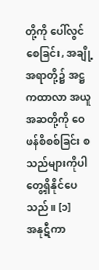တို့ကို ပေါ်လွင်စေခြင်း, အချို့အရာတို့၌ အဋ္ဌကထာလာ အယူအဆတို့ကို ဝေဖန်စိစစ်ခြင်း စသည်များကိုပါ တွေ့ရှိနိုင်ပေသည်။ [၁]
အနုဋီကာ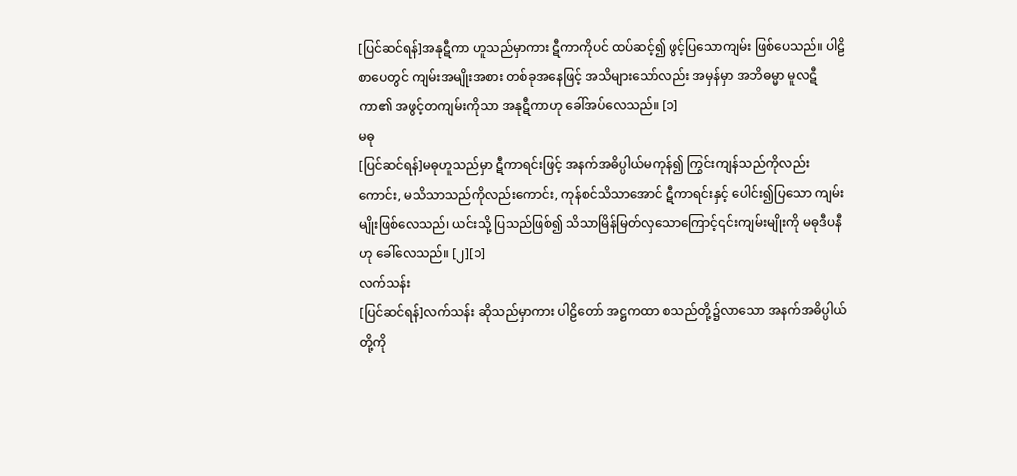[ပြင်ဆင်ရန်]အနုဋီကာ ဟူသည်မှာကား ဋီကာကိုပင် ထပ်ဆင့်၍ ဖွင့်ပြသောကျမ်း ဖြစ်ပေသည်။ ပါဠိစာပေတွင် ကျမ်းအမျိုးအစား တစ်ခုအနေဖြင့် အသိများသော်လည်း အမှန်မှာ အဘိဓမ္မာ မူလဋီကာ၏ အဖွင့်တကျမ်းကိုသာ အနုဋီကာဟု ခေါ်အပ်လေသည်။ [၁]
မဓု
[ပြင်ဆင်ရန်]မဓုဟူသည်မှာ ဋီကာရင်းဖြင့် အနက်အဓိပ္ပါယ်မကုန်၍ ကြွင်းကျန်သည်ကိုလည်းကောင်း, မသိသာသည်ကိုလည်းကောင်း, ကုန်စင်သိသာအောင် ဋီကာရင်းနှင့် ပေါင်း၍ပြသော ကျမ်းမျိုးဖြစ်လေသည်၊ ယင်းသို့ ပြသည်ဖြစ်၍ သိသာမြိန်မြတ်လှသောကြောင့်၎င်းကျမ်းမျိုးကို မဓုဒီပနီဟု ခေါ်လေသည်။ [၂][၁]
လက်သန်း
[ပြင်ဆင်ရန်]လက်သန်း ဆိုသည်မှာကား ပါဠိတော် အဋ္ဌကထာ စသည်တို့၌လာသော အနက်အဓိပ္ပါယ်တို့ကို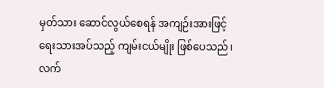မှတ်သား ဆောင်လွယ်စေရန် အကျဉ်းအားဖြင့် ရေးသားအပ်သည့် ကျမ်းငယ်မျိုး ဖြစ်ပေသည်၊ လက်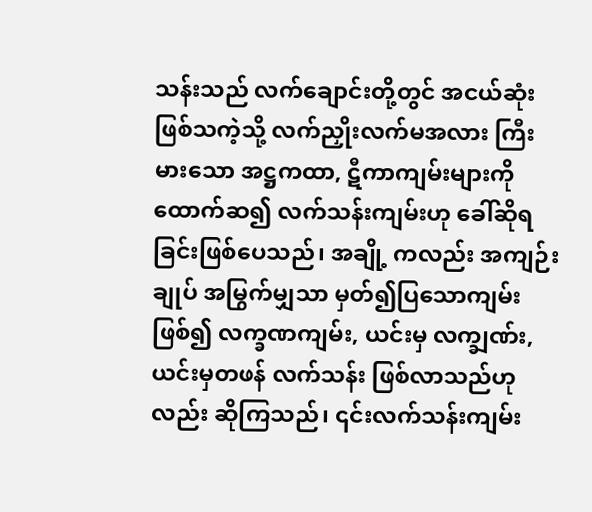သန်းသည် လက်ချောင်းတို့တွင် အငယ်ဆုံးဖြစ်သကဲ့သို့ လက်ညှိုးလက်မအလား ကြီးမားသော အဋ္ဌကထာ, ဋီကာကျမ်းများကို ထောက်ဆ၍ လက်သန်းကျမ်းဟု ခေါ်ဆိုရခြင်းဖြစ်ပေသည်၊ အချို့ ကလည်း အကျဉ်းချုပ် အမြွက်မျှသာ မှတ်၍ပြသောကျမ်းဖြစ်၍ လက္ခဏကျမ်း, ယင်းမှ လက္ချဏ်း, ယင်းမှတဖန် လက်သန်း ဖြစ်လာသည်ဟုလည်း ဆိုကြသည်၊ ၎င်းလက်သန်းကျမ်း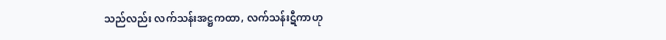သည်လည်း လက်သန်းအဋ္ဌကထာ, လက်သန်းဋီကာဟု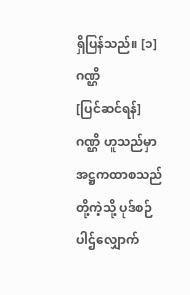ရှိပြန်သည်။ [၁]
ဂဏ္ဌိ
[ပြင်ဆင်ရန်]ဂဏ္ဌိ ဟူသည်မှာ အဋ္ဌကထာစသည်တို့ကဲ့သို့ ပုဒ်စဉ်ပါဌ်လျှောက်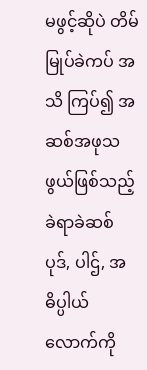မဖွင့်ဆိုပဲ တိမ်မြုပ်ခဲကပ် အသိ ကြပ်၍ အဆစ်အဖုသဖွယ်ဖြစ်သည့် ခဲရာခဲဆစ် ပုဒ်, ပါဌ်, အဓိပ္ပါယ်လောက်ကို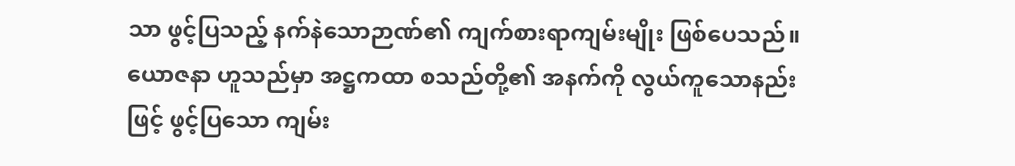သာ ဖွင့်ပြသည့် နက်နဲသောဉာဏ်၏ ကျက်စားရာကျမ်းမျိုး ဖြစ်ပေသည်။ ယောဇနာ ဟူသည်မှာ အဋ္ဌကထာ စသည်တို့၏ အနက်ကို လွယ်ကူသောနည်းဖြင့် ဖွင့်ပြသော ကျမ်း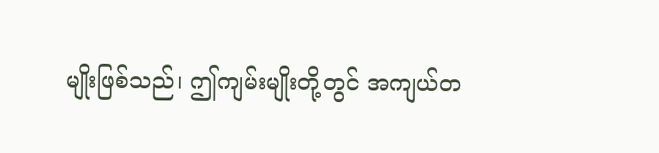မျိုးဖြစ်သည်၊ ဤကျမ်းမျိုးတို့တွင် အကျယ်တ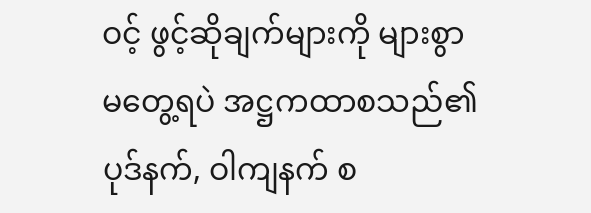ဝင့် ဖွင့်ဆိုချက်များကို များစွာမတွေ့ရပဲ အဋ္ဌကထာစသည်၏ ပုဒ်နက်, ဝါကျနက် စ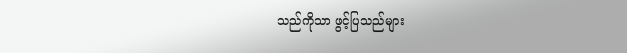သည်ကိုသာ ဖွင့်ပြသည်များ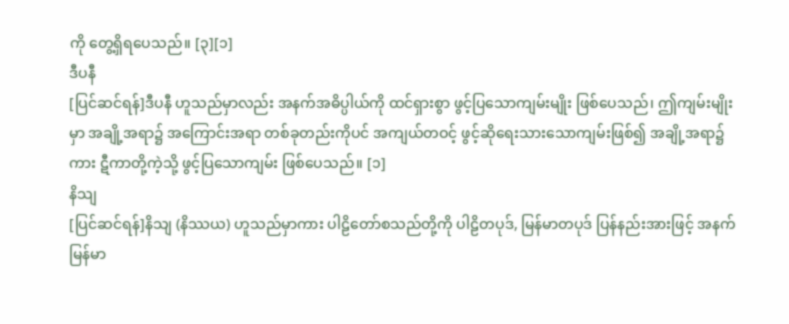ကို တွေ့ရှိရပေသည်။ [၃][၁]
ဒီပနီ
[ပြင်ဆင်ရန်]ဒီပနီ ဟူသည်မှာလည်း အနက်အဓိပ္ပါယ်ကို ထင်ရှားစွာ ဖွင့်ပြသောကျမ်းမျိုး ဖြစ်ပေသည်၊ ဤကျမ်းမျိုးမှာ အချို့အရာ၌ အကြောင်းအရာ တစ်ခုတည်းကိုပင် အကျယ်တဝင့် ဖွင့်ဆိုရေးသားသောကျမ်းဖြစ်၍ အချို့အရာ၌ကား ဋီကာတို့ကဲ့သို့ ဖွင့်ပြသောကျမ်း ဖြစ်ပေသည်။ [၁]
နိသျ
[ပြင်ဆင်ရန်]နိသျ (နိဿယ) ဟူသည်မှာကား ပါဠိတော်စသည်တို့ကို ပါဠိတပုဒ်, မြန်မာတပုဒ် ပြန်နည်းအားဖြင့် အနက်မြန်မာ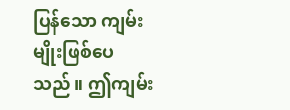ပြန်သော ကျမ်းမျိုးဖြစ်ပေသည်။ ဤကျမ်း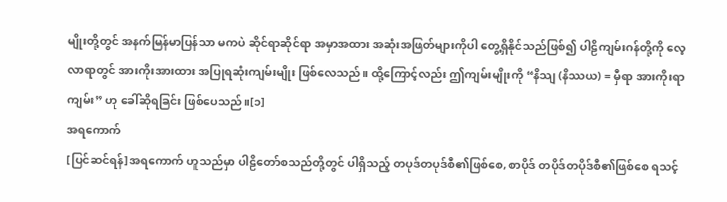မျိုးတို့တွင် အနက်မြန်မာပြန်သာ မကပဲ ဆိုင်ရာဆိုင်ရာ အမှာအထား အဆုံးအဖြတ်များကိုပါ တွေ့ရှိနိုင်သည်ဖြစ်၍ ပါဠိကျမ်းဂန်တို့ကို လေ့လာရာတွင် အားကိုးအားထား အပြုရဆုံးကျမ်းမျိုး ဖြစ်လေသည်။ ထို့ကြောင့်လည်း ဤကျမ်းမျိုးကို “နိသျ (နိဿယ) = မှီရာ အားကိုးရာကျမ်း” ဟု ခေါ်ဆိုရခြင်း ဖြစ်ပေသည်။[၁]
အရကောက်
[ပြင်ဆင်ရန်]အရကောက် ဟူသည်မှာ ပါဠိတော်စသည်တို့တွင် ပါရှိသည့် တပုဒ်တပုဒ်စီ၏ဖြစ်စေ, စာပိုဒ် တပိုဒ်တပိုဒ်စီ၏ဖြစ်စေ ရသင့်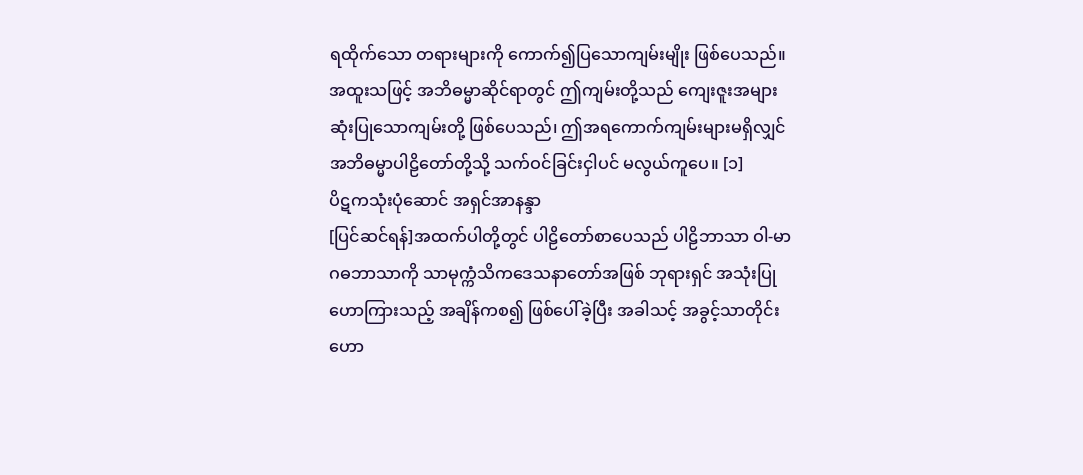ရထိုက်သော တရားများကို ကောက်၍ပြသောကျမ်းမျိုး ဖြစ်ပေသည်။ အထူးသဖြင့် အဘိဓမ္မာဆိုင်ရာတွင် ဤကျမ်းတို့သည် ကျေးဇူးအများဆုံးပြုသောကျမ်းတို့ ဖြစ်ပေသည်၊ ဤအရကောက်ကျမ်းများမရှိလျှင် အဘိဓမ္မာပါဠိတော်တို့သို့ သက်ဝင်ခြင်းငှါပင် မလွယ်ကူပေ။ [၁]
ပိဋကသုံးပုံဆောင် အရှင်အာနန္ဒာ
[ပြင်ဆင်ရန်]အထက်ပါတို့တွင် ပါဠိတော်စာပေသည် ပါဠိဘာသာ ဝါ-မာဂဓဘာသာကို သာမုက္ကံသိကဒေသနာတော်အဖြစ် ဘုရားရှင် အသုံးပြု ဟောကြားသည့် အချိန်ကစ၍ ဖြစ်ပေါ်ခဲ့ပြီး အခါသင့် အခွင့်သာတိုင်း ဟော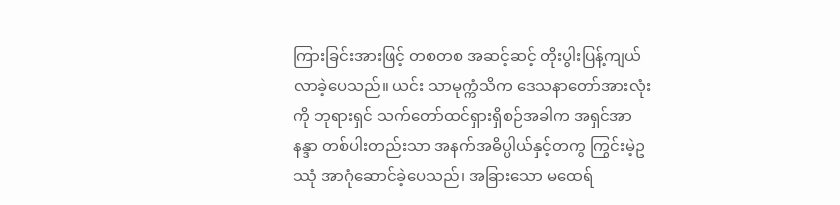ကြားခြင်းအားဖြင့် တစတစ အဆင့်ဆင့် တိုးပွါးပြန့်ကျယ်လာခဲ့ပေသည်။ ယင်း သာမုက္ကံသိက ဒေသနာတော်အားလုံးကို ဘုရားရှင် သက်တော်ထင်ရှားရှိစဉ်အခါက အရှင်အာနန္ဒာ တစ်ပါးတည်းသာ အနက်အဓိပ္ပါယ်နှင့်တကွ ကြွင်းမဲ့ဥဿုံ အာဂုံဆောင်ခဲ့ပေသည်၊ အခြားသော မထေရ်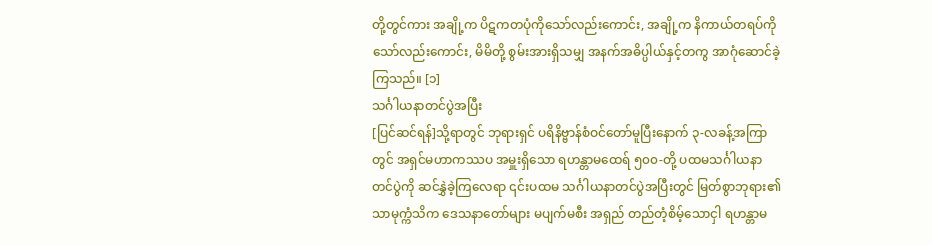တို့တွင်ကား အချို့က ပိဋကတပုံကိုသော်လည်းကောင်း, အချို့က နိကာယ်တရပ်ကိုသော်လည်းကောင်း, မိမိတို့ စွမ်းအားရှိသမျှ အနက်အဓိပ္ပါယ်နှင့်တကွ အာဂုံဆောင်ခဲ့ကြသည်။ [၁]
သင်္ဂါယနာတင်ပွဲအပြီး
[ပြင်ဆင်ရန်]သို့ရာတွင် ဘုရားရှင် ပရိနိဗ္ဗာန်စံဝင်တော်မူပြီးနောက် ၃-လခန့်အကြာတွင် အရှင်မဟာကဿပ အမှူးရှိသော ရဟန္တာမထေရ် ၅၀၀-တို့ ပထမသင်္ဂါယနာတင်ပွဲကို ဆင်နွှဲခဲ့ကြလေရာ ၎င်းပထမ သင်္ဂါယနာတင်ပွဲအပြီးတွင် မြတ်စွာဘုရား၏ သာမုက္ကံသိက ဒေသနာတော်များ မပျက်မစီး အရှည် တည်တံ့စိမ့်သောငှါ ရဟန္တာမ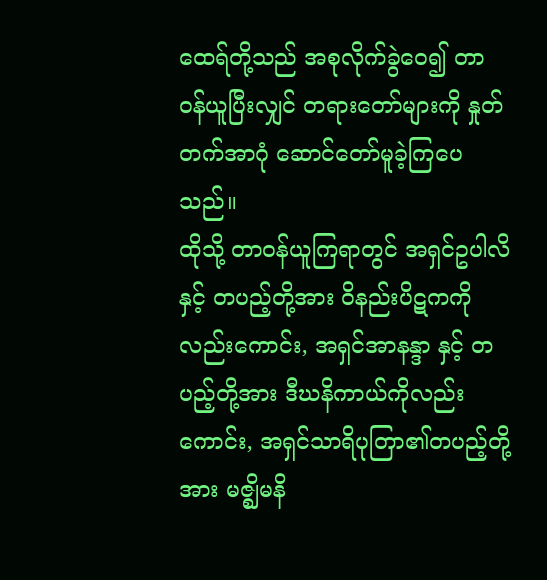ထေရ်တို့သည် အစုလိုက်ခွဲဝေ၍ တာဝန်ယူပြီးလျှင် တရားတော်များကို နှုတ်တက်အာဂုံ ဆောင်တော်မူခဲ့ကြပေသည်။
ထိုသို့ တာဝန်ယူကြရာတွင် အရှင်ဥပါလိနှင့် တပည့်တို့အား ဝိနည်းပိဋကကိုလည်းကောင်း, အရှင်အာနန္ဒာ နှင့် တပည့်တို့အား ဒီဃနိကာယ်ကိုလည်းကောင်း, အရှင်သာရိပုတြာ၏တပည့်တို့အား မဇ္ဈိမနိ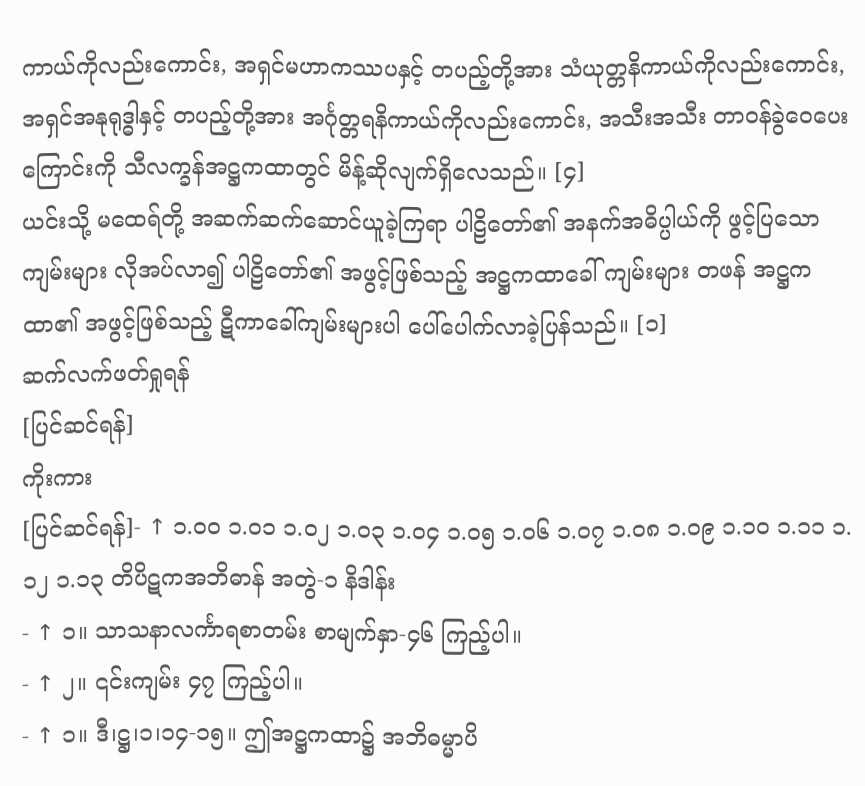ကာယ်ကိုလည်းကောင်း, အရှင်မဟာကဿပနှင့် တပည့်တို့အား သံယုတ္တနိကာယ်ကိုလည်းကောင်း, အရှင်အနုရုဒ္ဓါနှင့် တပည့်တို့အား အင်္ဂုတ္တရနိကာယ်ကိုလည်းကောင်း, အသီးအသီး တာဝန်ခွဲဝေပေးကြောင်းကို သီလက္ခန်အဋ္ဌကထာတွင် မိန့်ဆိုလျက်ရှိလေသည်။ [၄]
ယင်းသို့ မထေရ်တို့ အဆက်ဆက်ဆောင်ယူခဲ့ကြရာ ပါဠိတော်၏ အနက်အဓိပ္ပါယ်ကို ဖွင့်ပြသော ကျမ်းများ လိုအပ်လာ၍ ပါဠိတော်၏ အဖွင့်ဖြစ်သည့် အဋ္ဌကထာခေါ် ကျမ်းများ တဖန် အဋ္ဌကထာ၏ အဖွင့်ဖြစ်သည့် ဋီကာခေါ်ကျမ်းများပါ ပေါ်ပေါက်လာခဲ့ပြန်သည်။ [၁]
ဆက်လက်ဖတ်ရှုရန်
[ပြင်ဆင်ရန်]
ကိုးကား
[ပြင်ဆင်ရန်]- ↑ ၁.၀၀ ၁.၀၁ ၁.၀၂ ၁.၀၃ ၁.၀၄ ၁.၀၅ ၁.၀၆ ၁.၀၇ ၁.၀၈ ၁.၀၉ ၁.၁၀ ၁.၁၁ ၁.၁၂ ၁.၁၃ တိပိဋကအဘိဓာန် အတွဲ-၁ နိဒါန်း
- ↑ ၁။ သာသနာလင်္ကာရစာတမ်း စာမျက်နှာ-၄၆ ကြည့်ပါ။
- ↑ ၂။ ၎င်းကျမ်း ၄၇ ကြည့်ပါ။
- ↑ ၁။ ဒီ၊ဋ္ဌ၊၁၊၁၄-၁၅။ ဤအဋ္ဌကထာ၌ အဘိဓမ္မာပိ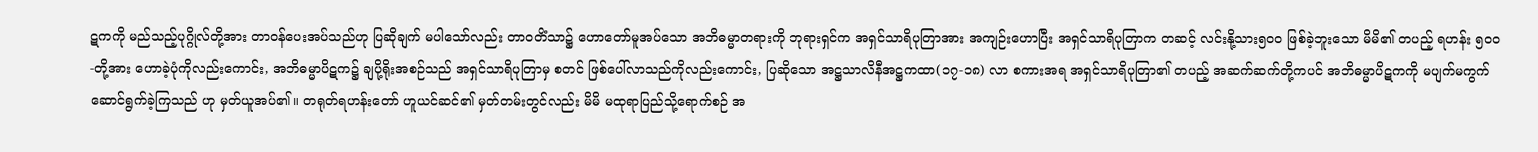ဋကကို မည်သည့်ပုဂ္ဂိုလ်တို့အား တာဝန်ပေးအပ်သည်ဟု ပြဆိုချက် မပါသော်လည်း တာဝတိံသာ၌ ဟောတော်မူအပ်သော အဘိဓမ္မာတရားကို ဘုရားရှင်က အရှင်သာရိပုတြာအား အကျဉ်းဟောပြီး အရှင်သာရိပုတြာက တဆင့် လင်းနို့သား၅၀၀ ဖြစ်ခဲ့ဘူးသော မိမိ၏ တပည့် ရဟန်း ၅၀၀-တို့အား ဟောခဲ့ပုံကိုလည်းကောင်း, အဘိဓမ္မာပိဋက၌ ချပို့ရိုးအစဉ်သည် အရှင်သာရိပုတြာမှ စတင် ဖြစ်ပေါ်လာသည်ကိုလည်းကောင်း, ပြဆိုသော အဋ္ဌသာလိနီအဋ္ဌကထာ(၁၇-၁၈) လာ စကားအရ အရှင်သာရိပုတြာ၏ တပည့် အဆက်ဆက်တို့ကပင် အဘိဓမ္မာပိဋကကို မပျက်မကွက် ဆောင်ရွက်ခဲ့ကြသည် ဟု မှတ်ယူအပ်၏။ တရုတ်ရဟန်းတော် ဟူယင်ဆင်၏ မှတ်တမ်းတွင်လည်း မိမိ မထုရာပြည်သို့ရောက်စဉ် အ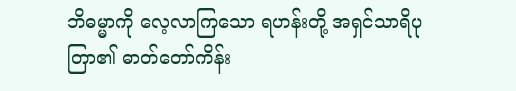ဘိဓမ္မာကို လေ့လာကြသော ရဟန်းတို့ အရှင်သာရိပုတြာ၏ ဓာတ်တော်ကိန်း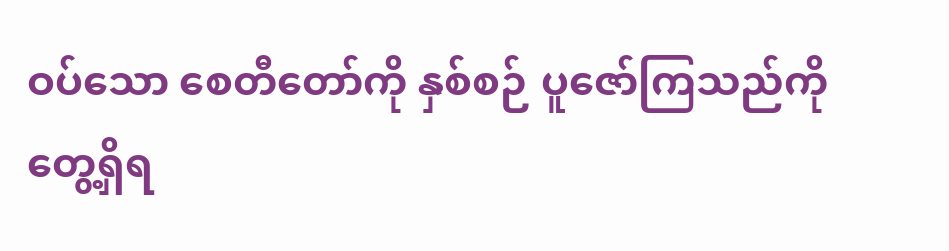ဝပ်သော စေတီတော်ကို နှစ်စဉ် ပူဇော်ကြသည်ကို တွေ့ရှိရ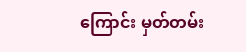ကြောင်း မှတ်တမ်း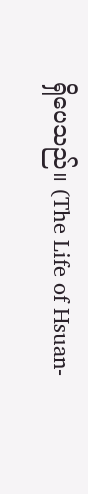ရှိပေသည်။ (The Life of Hsuan-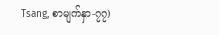Tsang, စာမျက်နှာ-၇၇)